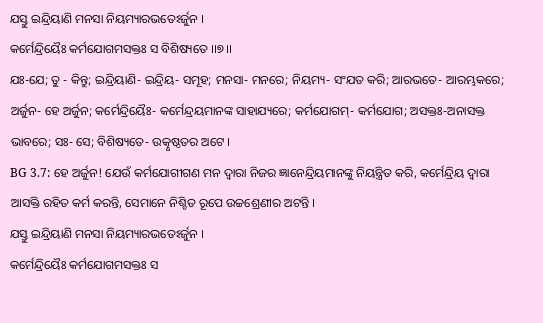ଯସ୍ତୁ ଇନ୍ଦ୍ରିୟାଣି ମନସା ନିୟମ୍ୟାରଭତେଽର୍ଜୁନ ।
କର୍ମେନ୍ଦ୍ରିୟୈଃ କର୍ମଯୋଗମସକ୍ତଃ ସ ବିଶିଷ୍ୟତେ ।।୭।।
ଯଃ-ଯେ; ତୁ - କିନ୍ତୁ; ଇନ୍ଦ୍ରିୟାଣି- ଇନ୍ଦ୍ରିୟ- ସମୂହ; ମନସା- ମନରେ; ନିୟମ୍ୟ- ସଂଯତ କରି; ଆରଭତେ- ଆରମ୍ଭକରେ; ଅର୍ଜୁନ- ହେ ଅର୍ଜୁନ; କର୍ମେନ୍ଦ୍ରିୟୈଃ- କର୍ମେନ୍ଦ୍ରୟମାନଙ୍କ ସାହାଯ୍ୟରେ; କର୍ମଯୋଗମ୍- କର୍ମଯୋଗ; ଅସକ୍ତଃ-ଅନାସକ୍ତ ଭାବରେ; ସଃ- ସେ; ବିଶିଷ୍ୟତେ- ଉତ୍କୃଷ୍ଠତର ଅଟେ ।
BG 3.7: ହେ ଅର୍ଜୁନ! ଯେଉଁ କର୍ମଯୋଗୀଗଣ ମନ ଦ୍ୱାରା ନିଜର ଜ୍ଞାନେନ୍ଦ୍ରିୟମାନଙ୍କୁ ନିୟନ୍ତ୍ରିତ କରି, କର୍ମେନ୍ଦ୍ରିୟ ଦ୍ୱାରା ଆସକ୍ତି ରହିତ କର୍ମ କରନ୍ତି, ସେମାନେ ନିଶ୍ଚିତ ରୂପେ ଉଚ୍ଚଶ୍ରେଣୀର ଅଟନ୍ତି ।
ଯସ୍ତୁ ଇନ୍ଦ୍ରିୟାଣି ମନସା ନିୟମ୍ୟାରଭତେଽର୍ଜୁନ ।
କର୍ମେନ୍ଦ୍ରିୟୈଃ କର୍ମଯୋଗମସକ୍ତଃ ସ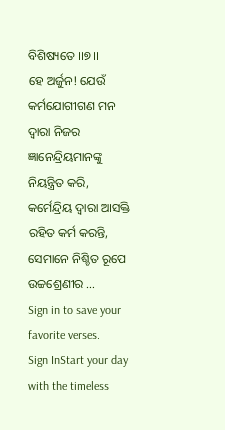ବିଶିଷ୍ୟତେ ।।୭।।
ହେ ଅର୍ଜୁନ! ଯେଉଁ କର୍ମଯୋଗୀଗଣ ମନ ଦ୍ୱାରା ନିଜର ଜ୍ଞାନେନ୍ଦ୍ରିୟମାନଙ୍କୁ ନିୟନ୍ତ୍ରିତ କରି, କର୍ମେନ୍ଦ୍ରିୟ ଦ୍ୱାରା ଆସକ୍ତି ରହିତ କର୍ମ କରନ୍ତି, ସେମାନେ ନିଶ୍ଚିତ ରୂପେ ଉଚ୍ଚଶ୍ରେଣୀର …
Sign in to save your favorite verses.
Sign InStart your day with the timeless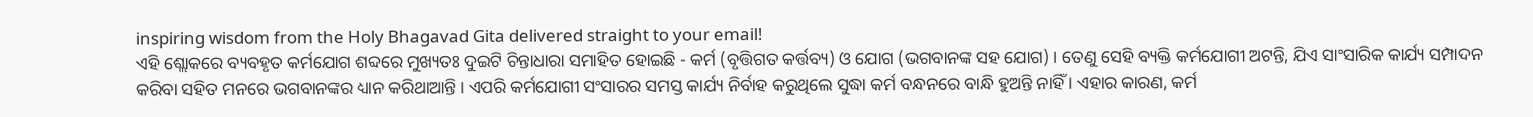inspiring wisdom from the Holy Bhagavad Gita delivered straight to your email!
ଏହି ଶ୍ଲୋକରେ ବ୍ୟବହୃତ କର୍ମଯୋଗ ଶବ୍ଦରେ ମୁଖ୍ୟତଃ ଦୁଇଟି ଚିନ୍ତାଧାରା ସମାହିତ ହୋଇଛି - କର୍ମ (ବୃତ୍ତିଗତ କର୍ତ୍ତବ୍ୟ) ଓ ଯୋଗ (ଭଗବାନଙ୍କ ସହ ଯୋଗ) । ତେଣୁ ସେହି ବ୍ୟକ୍ତି କର୍ମଯୋଗୀ ଅଟନ୍ତି, ଯିଏ ସାଂସାରିକ କାର୍ଯ୍ୟ ସମ୍ପାଦନ କରିବା ସହିତ ମନରେ ଭଗବାନଙ୍କର ଧ୍ୟାନ କରିଥାଆନ୍ତି । ଏପରି କର୍ମଯୋଗୀ ସଂସାରର ସମସ୍ତ କାର୍ଯ୍ୟ ନିର୍ବାହ କରୁଥିଲେ ସୁଦ୍ଧା କର୍ମ ବନ୍ଧନରେ ବାନ୍ଧି ହୁଅନ୍ତି ନାହିଁ । ଏହାର କାରଣ, କର୍ମ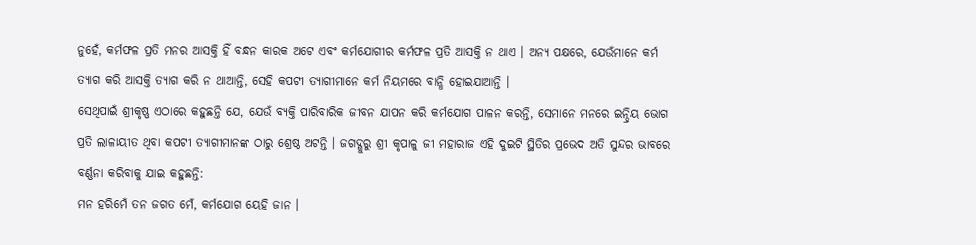ନୁହେଁ, କର୍ମଫଳ ପ୍ରତି ମନର ଆସକ୍ତି ହିଁ ବନ୍ଧନ କାରକ ଅଟେ ଏବଂ କର୍ମଯୋଗୀର କର୍ମଫଳ ପ୍ରତି ଆସକ୍ତି ନ ଥାଏ । ଅନ୍ୟ ପକ୍ଷରେ, ଯେଉଁମାନେ କର୍ମ ତ୍ୟାଗ କରି ଆସକ୍ତି ତ୍ୟାଗ କରି ନ ଥାଆନ୍ତି, ସେହି କପଟୀ ତ୍ୟାଗୀମାନେ କର୍ମ ନିୟମରେ ବାନ୍ଧି ହୋଇଯାଆନ୍ତି ।
ସେଥିପାଇଁ ଶ୍ରୀକୃଷ୍ଣ ଏଠାରେ କହୁଛନ୍ତି ଯେ, ଯେଉଁ ବ୍ୟକ୍ତି ପାରିବାରିକ ଜୀବନ ଯାପନ କରି କର୍ମଯୋଗ ପାଳନ କରନ୍ତି, ସେମାନେ ମନରେ ଇନ୍ଦ୍ରିୟ ଭୋଗ ପ୍ରତି ଲାଳାୟୀତ ଥିବା କପଟୀ ତ୍ୟାଗୀମାନଙ୍କ ଠାରୁ ଶ୍ରେଷ୍ଠ ଅଟନ୍ତି । ଜଗଦ୍ଗୁରୁ ଶ୍ରୀ କୃପାଳୁ ଜୀ ମହାରାଜ ଏହି ଦୁଇଟି ସ୍ଥିତିର ପ୍ରଭେଦ ଅତି ସୁନ୍ଦର ଭାବରେ ବର୍ଣ୍ଣନା କରିବାକୁ ଯାଇ କହୁଛନ୍ତି:
ମନ ହରିମେଁ ତନ ଜଗତ ମେଁ, କର୍ମଯୋଗ ୟେହି ଜାନ ।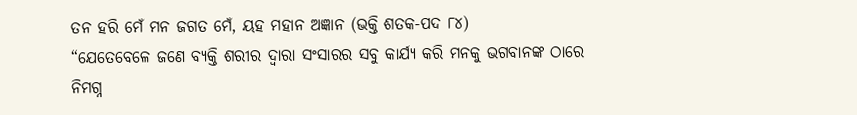ତନ ହରି ମେଁ ମନ ଜଗତ ମେଁ, ୟହ ମହାନ ଅଜ୍ଞାନ (ଭକ୍ତି ଶତକ-ପଦ ୮୪)
“ଯେତେବେଳେ ଜଣେ ବ୍ୟକ୍ତି ଶରୀର ଦ୍ୱାରା ସଂସାରର ସବୁ କାର୍ଯ୍ୟ କରି ମନକୁ ଭଗବାନଙ୍କ ଠାରେ ନିମଗ୍ନ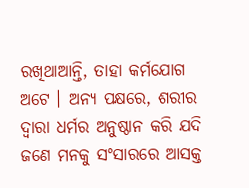ରଖିଥାଆନ୍ତି, ତାହା କର୍ମଯୋଗ ଅଟେ । ଅନ୍ୟ ପକ୍ଷରେ, ଶରୀର ଦ୍ୱାରା ଧର୍ମର ଅନୁଷ୍ଠାନ କରି ଯଦି ଜଣେ ମନକୁ ସଂସାରରେ ଆସକ୍ତ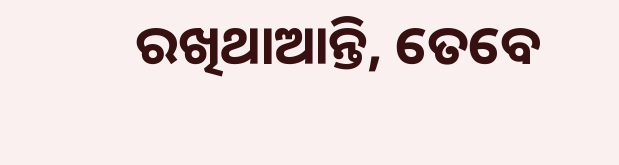ରଖିଥାଆନ୍ତି, ତେବେ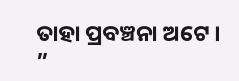ତାହା ପ୍ରବଞ୍ଚନା ଅଟେ । ”